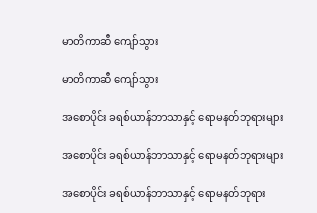မာတိကာဆီ ကျော်သွား

မာတိကာဆီ ကျော်သွား

အစောပိုင်း ခရစ်ယာန်ဘာသာနှင့် ရောမနတ်ဘုရားများ

အစောပိုင်း ခရစ်ယာန်ဘာသာနှင့် ရောမနတ်ဘုရားများ

အစောပိုင်း ခရစ်ယာန်ဘာသာနှင့် ရောမနတ်ဘုရား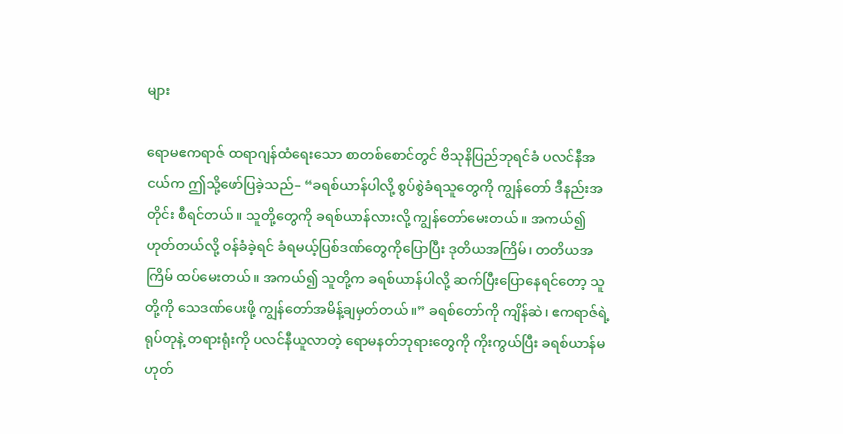များ

ရောမဧကရာဇ် ထရာဂျန်ထံရေးသော စာတစ်စောင်တွင် ဗိသုနိပြည်ဘုရင်ခံ ပလင်နီအငယ်က ဤသို့ဖော်ပြခဲ့သည်– “ခရစ်ယာန်ပါလို့ စွပ်စွဲခံရသူတွေကို ကျွန်တော် ဒီနည်းအတိုင်း စီရင်တယ်။ သူတို့တွေကို ခရစ်ယာန်လားလို့ ကျွန်တော်မေးတယ်။ အကယ်၍ ဟုတ်တယ်လို့ ဝန်ခံခဲ့ရင် ခံရမယ့်ပြစ်ဒဏ်တွေကိုပြောပြီး ဒုတိယအကြိမ်၊ တတိယအကြိမ် ထပ်မေးတယ်။ အကယ်၍ သူတို့က ခရစ်ယာန်ပါလို့ ဆက်ပြီးပြောနေရင်တော့ သူတို့ကို သေဒဏ်ပေးဖို့ ကျွန်တော်အမိန့်ချမှတ်တယ်။” ခရစ်တော်ကို ကျိန်ဆဲ၊ ဧကရာဇ်ရဲ့ရုပ်တုနဲ့ တရားရုံးကို ပလင်နီယူလာတဲ့ ရောမနတ်ဘုရားတွေကို ကိုးကွယ်ပြီး ခရစ်ယာန်မဟုတ်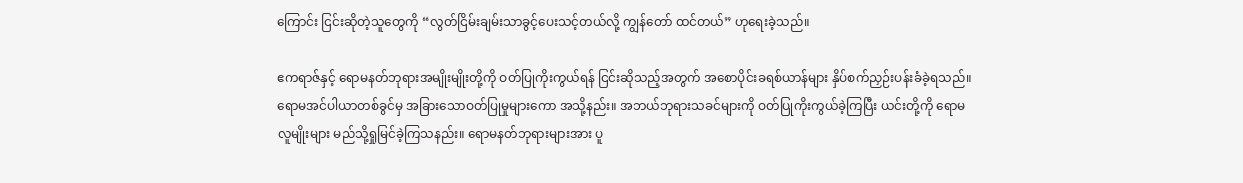ကြောင်း ငြင်းဆိုတဲ့သူတွေကို “လွတ်ငြိမ်းချမ်းသာခွင့်ပေးသင့်တယ်လို့ ကျွန်တော် ထင်တယ်” ဟုရေးခဲ့သည်။

ဧကရာဇ်နှင့် ရောမနတ်ဘုရားအမျိုးမျိုးတို့ကို ဝတ်ပြုကိုးကွယ်ရန် ငြင်းဆိုသည့်အတွက် အစောပိုင်းခရစ်ယာန်များ နှိပ်စက်ညှဉ်းပန်းခံခဲ့ရသည်။ ရောမအင်ပါယာတစ်ခွင်မှ အခြားသောဝတ်ပြုမှုများကော အသို့နည်း။ အဘယ်ဘုရားသခင်များကို ဝတ်ပြုကိုးကွယ်ခဲ့ကြပြီး ယင်းတို့ကို ရောမလူမျိုးများ မည်သို့ရှုမြင်ခဲ့ကြသနည်း။ ရောမနတ်ဘုရားများအား ပူ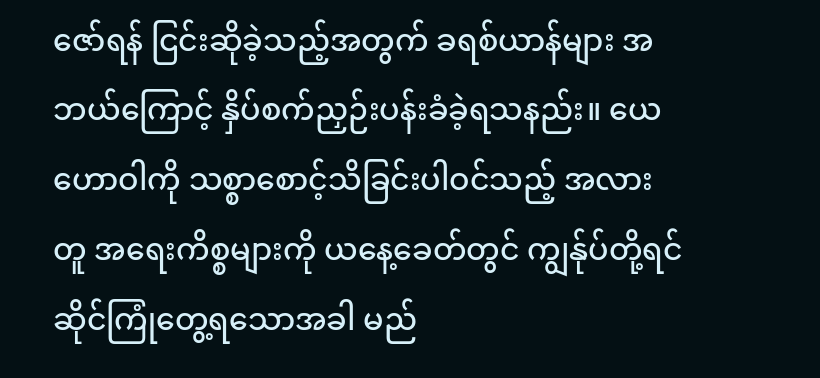ဇော်ရန် ငြင်းဆိုခဲ့သည့်အတွက် ခရစ်ယာန်များ အဘယ်ကြောင့် နှိပ်စက်ညှဉ်းပန်းခံခဲ့ရသနည်း။ ယေဟောဝါကို သစ္စာစောင့်သိခြင်းပါဝင်သည့် အလားတူ အရေးကိစ္စများကို ယနေ့ခေတ်တွင် ကျွန်ုပ်တို့ရင်ဆိုင်ကြုံတွေ့ရသောအခါ မည်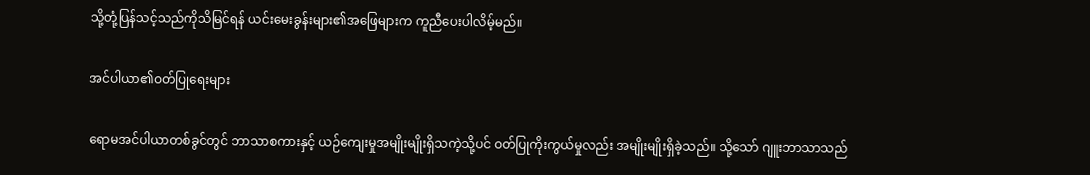သို့တုံ့ပြန်သင့်သည်ကိုသိမြင်ရန် ယင်းမေးခွန်းများ၏အဖြေများက ကူညီပေးပါလိမ့်မည်။

အင်ပါယာ၏ဝတ်ပြုရေးများ

ရောမအင်ပါယာတစ်ခွင်တွင် ဘာသာစကားနှင့် ယဉ်ကျေးမှုအမျိုးမျိုးရှိသကဲ့သို့ပင် ဝတ်ပြုကိုးကွယ်မှုလည်း အမျိုးမျိုးရှိခဲ့သည်။ သို့သော် ဂျူးဘာသာသည်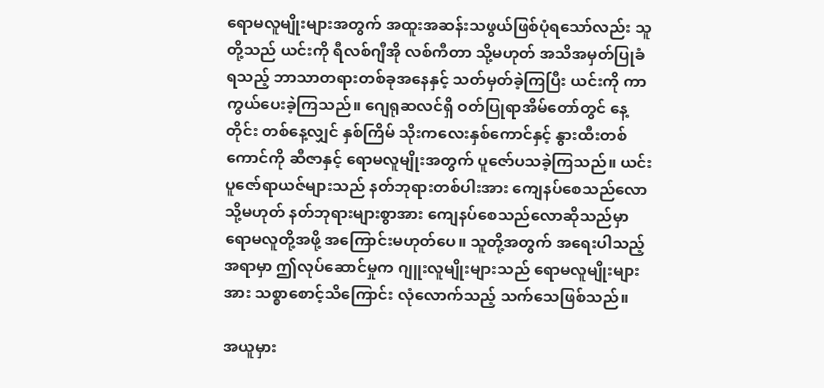ရောမလူမျိုးများအတွက် အထူးအဆန်းသဖွယ်ဖြစ်ပုံရသော်လည်း သူတို့သည် ယင်းကို ရီလစ်ဂျီအို လစ်ကီတာ သို့မဟုတ် အသိအမှတ်ပြုခံရသည့် ဘာသာတရားတစ်ခုအနေနှင့် သတ်မှတ်ခဲ့ကြပြီး ယင်းကို ကာကွယ်ပေးခဲ့ကြသည်။ ဂျေရုဆလင်ရှိ ဝတ်ပြုရာအိမ်တော်တွင် နေ့တိုင်း တစ်နေ့လျှင် နှစ်ကြိမ် သိုးကလေးနှစ်ကောင်နှင့် နွားထီးတစ်ကောင်ကို ဆီဇာနှင့် ရောမလူမျိုးအတွက် ပူဇော်ပသခဲ့ကြသည်။ ယင်းပူဇော်ရာယဇ်များသည် နတ်ဘုရားတစ်ပါးအား ကျေနပ်စေသည်လော သို့မဟုတ် နတ်ဘုရားများစွာအား ကျေနပ်စေသည်လောဆိုသည်မှာ ရောမလူတို့အဖို့ အကြောင်းမဟုတ်ပေ။ သူတို့အတွက် အရေးပါသည့်အရာမှာ ဤလုပ်ဆောင်မှုက ဂျူးလူမျိုးများသည် ရောမလူမျိုးများအား သစ္စာစောင့်သိကြောင်း လုံလောက်သည့် သက်သေဖြစ်သည်။

အယူမှား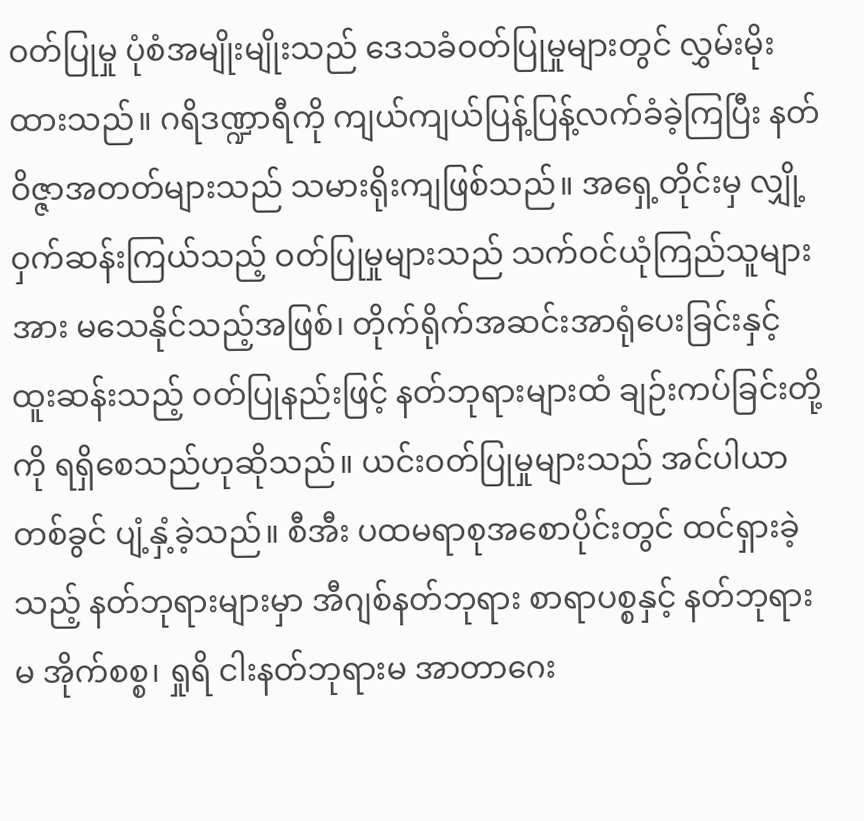ဝတ်ပြုမှု ပုံစံအမျိုးမျိုးသည် ဒေသခံဝတ်ပြုမှုများတွင် လွှမ်းမိုးထားသည်။ ဂရိဒဏ္ဍာရီကို ကျယ်ကျယ်ပြန့်ပြန့်လက်ခံခဲ့ကြပြီး နတ်ဝိဇ္ဇာအတတ်များသည် သမားရိုးကျဖြစ်သည်။ အရှေ့တိုင်းမှ လျှို့ဝှက်ဆန်းကြယ်သည့် ဝတ်ပြုမှုများသည် သက်ဝင်ယုံကြည်သူများအား မသေနိုင်သည့်အဖြစ်၊ တိုက်ရိုက်အဆင်းအာရုံပေးခြင်းနှင့် ထူးဆန်းသည့် ဝတ်ပြုနည်းဖြင့် နတ်ဘုရားများထံ ချဉ်းကပ်ခြင်းတို့ကို ရရှိစေသည်ဟုဆိုသည်။ ယင်းဝတ်ပြုမှုများသည် အင်ပါယာတစ်ခွင် ပျံ့နှံ့ခဲ့သည်။ စီအီး ပထမရာစုအစောပိုင်းတွင် ထင်ရှားခဲ့သည့် နတ်ဘုရားများမှာ အီဂျစ်နတ်ဘုရား စာရာပစ္စနှင့် နတ်ဘုရားမ အိုက်စစ္စ၊ ရှုရိ ငါးနတ်ဘုရားမ အာတာဂေး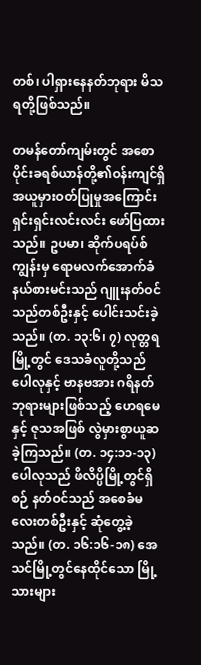တစ်၊ ပါရှားနေနတ်ဘုရား မိသရတို့ဖြစ်သည်။

တမန်တော်ကျမ်းတွင် အစောပိုင်းခရစ်ယာန်တို့၏ဝန်းကျင်ရှိ အယူမှားဝတ်ပြုမှုအကြောင်း ရှင်းရှင်းလင်းလင်း ဖော်ပြထားသည်။ ဥပမာ၊ ဆိုက်ပရပ်စ်ကျွန်းမှ ရောမလက်အောက်ခံ နယ်စားမင်းသည် ဂျူးနတ်ဝင်သည်တစ်ဦးနှင့် ပေါင်းသင်းခဲ့သည်။ (တ. ၁၃:၆၊ ၇) လုတ္တရမြို့တွင် ဒေသခံလူတို့သည် ပေါလုနှင့် ဗာနဗအား ဂရိနတ်ဘုရားများဖြစ်သည့် ဟေရမေနှင့် ဇုသအဖြစ် လွဲမှားစွာယူဆခဲ့ကြသည်။ (တ. ၁၄:၁၁-၁၃) ပေါလုသည် ဖိလိပ္ပိမြို့တွင်ရှိစဉ် နတ်ဝင်သည် အစေခံမလေးတစ်ဦးနှင့် ဆုံတွေ့ခဲ့သည်။ (တ. ၁၆:၁၆-၁၈) အေသင်မြို့တွင်နေထိုင်သော မြို့သားများ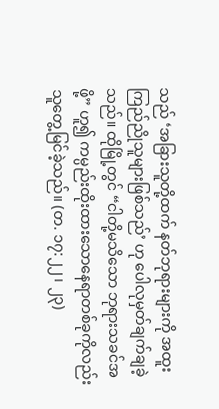သည် ‘အခြားသူတို့ထက် နတ်ဘုရားများကို အထူးကြည်ညိုသူများဖြစ်သည်’ ဟု ပေါလုမှတ်ချက်ချခဲ့သည်။ ထိုမြို့တွင် “ငါတို့မသိသော ဘုရားသခင်အဖို့” ဟူ၍ ကမ္ပည်းထိုးထားသောနေရာတစ်ခုကိုလည်း သူတွေ့မြင်ခဲ့သည်။ (တ. ၁၇:၂၂၊ ၂၃)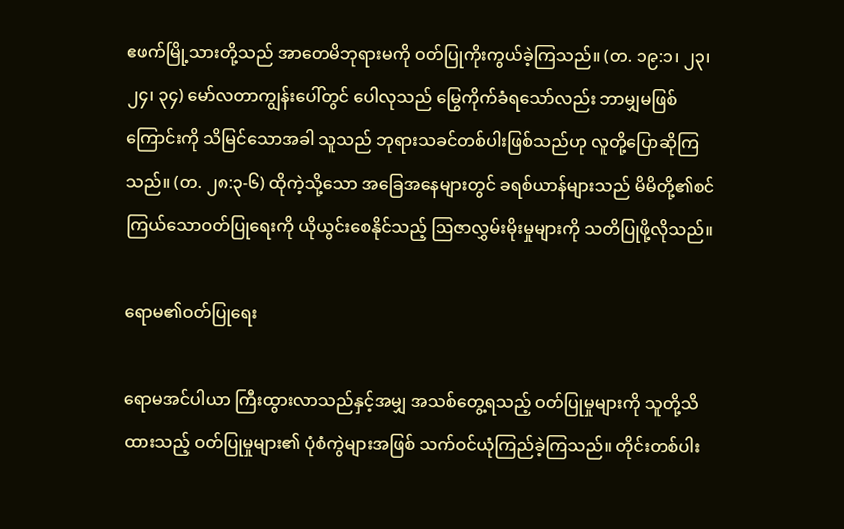ဧဖက်မြို့သားတို့သည် အာတေမိဘုရားမကို ဝတ်ပြုကိုးကွယ်ခဲ့ကြသည်။ (တ. ၁၉:၁၊ ၂၃၊ ၂၄၊ ၃၄) မော်လတာကျွန်းပေါ်တွင် ပေါလုသည် မြွေကိုက်ခံရသော်လည်း ဘာမျှမဖြစ်ကြောင်းကို သိမြင်သောအခါ သူသည် ဘုရားသခင်တစ်ပါးဖြစ်သည်ဟု လူတို့ပြောဆိုကြသည်။ (တ. ၂၈:၃-၆) ထိုကဲ့သို့သော အခြေအနေများတွင် ခရစ်ယာန်များသည် မိမိတို့၏စင်ကြယ်သောဝတ်ပြုရေးကို ယိုယွင်းစေနိုင်သည့် ဩဇာလွှမ်းမိုးမှုများကို သတိပြုဖို့လိုသည်။

ရောမ၏ဝတ်ပြုရေး

ရောမအင်ပါယာ ကြီးထွားလာသည်နှင့်အမျှ အသစ်တွေ့ရသည့် ဝတ်ပြုမှုများကို သူတို့သိထားသည့် ဝတ်ပြုမှုများ၏ ပုံစံကွဲများအဖြစ် သက်ဝင်ယုံကြည်ခဲ့ကြသည်။ တိုင်းတစ်ပါး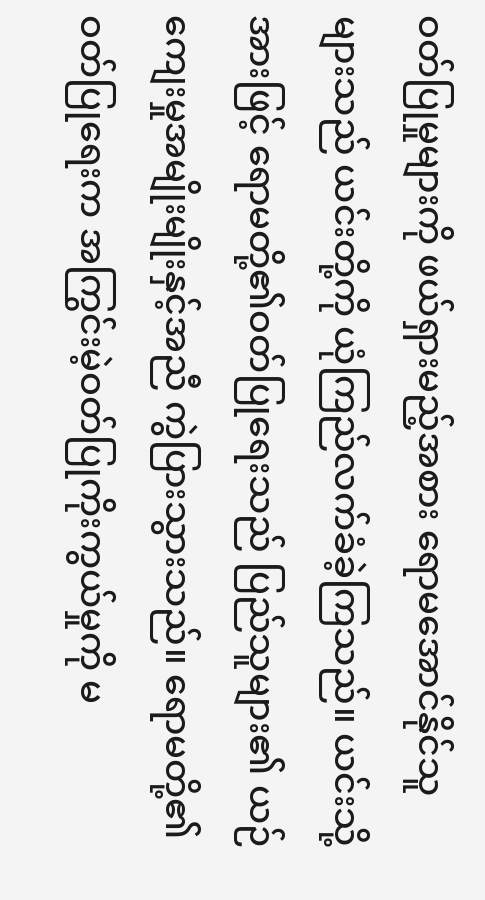ဝတ်ပြုမှုများကို ဖယ်ရှားမည့်အစား ရောမအောင်နိုင်သူများသည် ယင်းတို့ကို ယုံကြည်လက်ခံခဲ့ကြသည်။ ယင်းသို့အားဖြင့် ရောမတို့၏ဝတ်ပြုရေးသည် ပြည်သူများ၏ ယဉ်ကျေးမှုအမျိုးမျိုးနှင့်အညီ ကွဲပြားသွားသည်။ ရောမတို့၏ဝတ်ပြုရေးက အကြွင်းမဲ့ဝတ်ပြုကိုးကွယ်မှုကို မ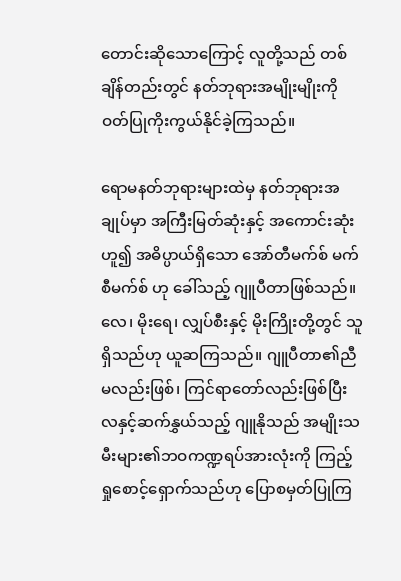တောင်းဆိုသောကြောင့် လူတို့သည် တစ်ချိန်တည်းတွင် နတ်ဘုရားအမျိုးမျိုးကို ဝတ်ပြုကိုးကွယ်နိုင်ခဲ့ကြသည်။

ရောမနတ်ဘုရားများထဲမှ နတ်ဘုရားအချုပ်မှာ အကြီးမြတ်ဆုံးနှင့် အကောင်းဆုံးဟူ၍ အဓိပ္ပာယ်ရှိသော အော်တီမက်စ် မက်စီမက်စ် ဟု ခေါ်သည့် ဂျူပီတာဖြစ်သည်။ လေ၊ မိုးရေ၊ လျှပ်စီးနှင့် မိုးကြိုးတို့တွင် သူရှိသည်ဟု ယူဆကြသည်။ ဂျူပီတာ၏ညီမလည်းဖြစ်၊ ကြင်ရာတော်လည်းဖြစ်ပြီး လနှင့်ဆက်နွှယ်သည့် ဂျူနိုသည် အမျိုးသမီးများ၏ဘဝကဏ္ဍရပ်အားလုံးကို ကြည့်ရှုစောင့်ရှောက်သည်ဟု ပြောစမှတ်ပြုကြ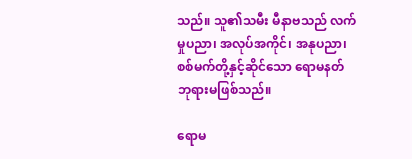သည်။ သူ၏သမီး မီနာဗသည် လက်မှုပညာ၊ အလုပ်အကိုင်၊ အနုပညာ၊ စစ်မက်တို့နှင့်ဆိုင်သော ရောမနတ်ဘုရားမဖြစ်သည်။

ရောမ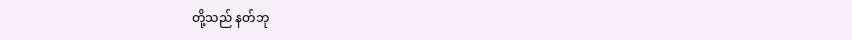တို့သည် နတ်ဘု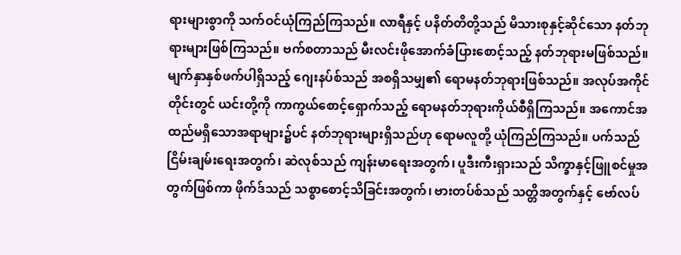ရားများစွာကို သက်ဝင်ယုံကြည်ကြသည်။ လာရီနှင့် ပနိတ်တိတို့သည် မိသားစုနှင့်ဆိုင်သော နတ်ဘုရားများဖြစ်ကြသည်။ ဗက်စတာသည် မီးလင်းဖိုအောက်ခံပြားစောင့်သည့် နတ်ဘုရားမဖြစ်သည်။ မျက်နှာနှစ်ဖက်ပါရှိသည့် ဂျေးနပ်စ်သည် အစရှိသမျှ၏ ရောမနတ်ဘုရားဖြစ်သည်။ အလုပ်အကိုင်တိုင်းတွင် ယင်းတို့ကို ကာကွယ်စောင့်ရှောက်သည့် ရောမနတ်ဘုရားကိုယ်စီရှိကြသည်။ အကောင်အထည်မရှိသောအရာများ၌ပင် နတ်ဘုရားများရှိသည်ဟု ရောမလူတို့ ယုံကြည်ကြသည်။ ပက်သည် ငြိမ်းချမ်းရေးအတွက်၊ ဆဲလုစ်သည် ကျန်းမာရေးအတွက်၊ ပူဒီးကီးရှားသည် သိက္ခာနှင့်ဖြူစင်မှုအတွက်ဖြစ်ကာ ဖိုက်ဒ်သည် သစ္စာစောင့်သိခြင်းအတွက်၊ ဗားတပ်စ်သည် သတ္တိအတွက်နှင့် ဗော်လပ်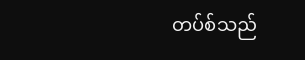တပ်စ်သည်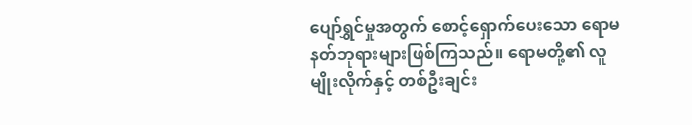ပျော်ရွှင်မှုအတွက် စောင့်ရှောက်ပေးသော ရောမနတ်ဘုရားများဖြစ်ကြသည်။ ရောမတို့၏ လူမျိုးလိုက်နှင့် တစ်ဦးချင်း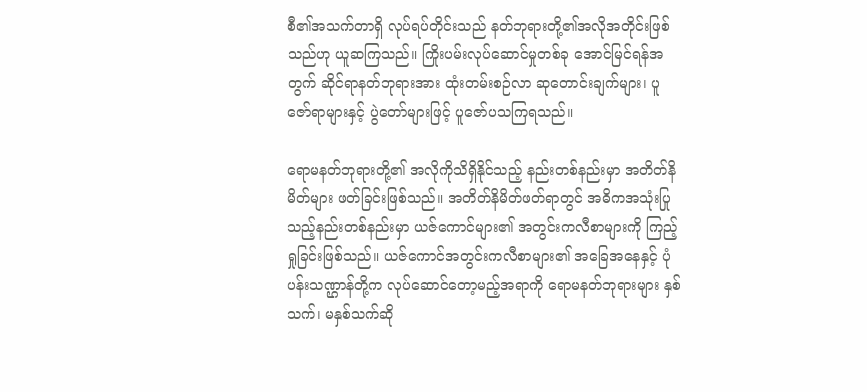စီ၏အသက်တာရှိ လုပ်ရပ်တိုင်းသည် နတ်ဘုရားတို့၏အလိုအတိုင်းဖြစ်သည်ဟု ယူဆကြသည်။ ကြိုးပမ်းလုပ်ဆောင်မှုတစ်ခု အောင်မြင်ရန်အတွက် ဆိုင်ရာနတ်ဘုရားအား ထုံးတမ်းစဉ်လာ ဆုတောင်းချက်များ၊ ပူဇော်ရာများနှင့် ပွဲတော်များဖြင့် ပူဇော်ပသကြရသည်။

ရောမနတ်ဘုရားတို့၏ အလိုကိုသိရှိနိုင်သည့် နည်းတစ်နည်းမှာ အတိတ်နိမိတ်များ ဖတ်ခြင်းဖြစ်သည်။ အတိတ်နိမိတ်ဖတ်ရာတွင် အဓိကအသုံးပြုသည့်နည်းတစ်နည်းမှာ ယဇ်ကောင်များ၏ အတွင်းကလီစာများကို ကြည့်ရှုခြင်းဖြစ်သည်။ ယဇ်ကောင်အတွင်းကလီစာများ၏ အခြေအနေနှင့် ပုံပန်းသဏ္ဌာန်တို့က လုပ်ဆောင်တော့မည့်အရာကို ရောမနတ်ဘုရားများ နှစ်သက်၊ မနှစ်သက်ဆို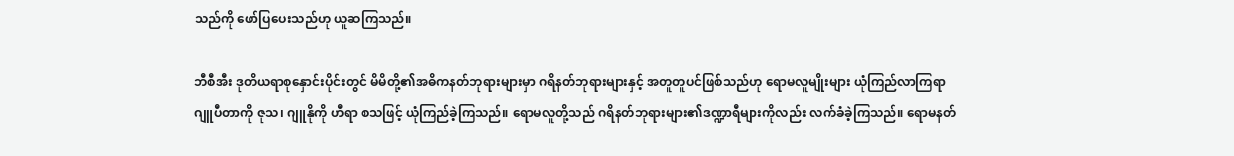သည်ကို ဖော်ပြပေးသည်ဟု ယူဆကြသည်။

ဘီစီအီး ဒုတိယရာစုနှောင်းပိုင်းတွင် မိမိတို့၏အဓိကနတ်ဘုရားများမှာ ဂရိနတ်ဘုရားများနှင့် အတူတူပင်ဖြစ်သည်ဟု ရောမလူမျိုးများ ယုံကြည်လာကြရာ ဂျူပီတာကို ဇုသ၊ ဂျူနိုကို ဟီရာ စသဖြင့် ယုံကြည်ခဲ့ကြသည်။ ရောမလူတို့သည် ဂရိနတ်ဘုရားများ၏ဒဏ္ဍာရီများကိုလည်း လက်ခံခဲ့ကြသည်။ ရောမနတ်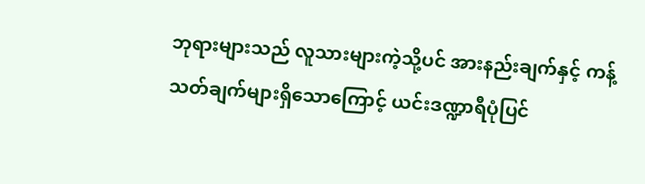ဘုရားများသည် လူသားများကဲ့သို့ပင် အားနည်းချက်နှင့် ကန့်သတ်ချက်များရှိသောကြောင့် ယင်းဒဏ္ဍာရီပုံပြင်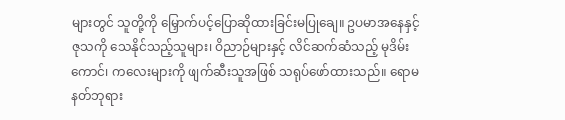များတွင် သူတို့ကို မြှောက်ပင့်ပြောဆိုထားခြင်းမပြုချေ။ ဥပမာအနေနှင့် ဇုသကို သေနိုင်သည့်သူများ၊ ဝိညာဉ်များနှင့် လိင်ဆက်ဆံသည့် မုဒိမ်းကောင်၊ ကလေးများကို ဖျက်ဆီးသူအဖြစ် သရုပ်ဖော်ထားသည်။ ရောမနတ်ဘုရား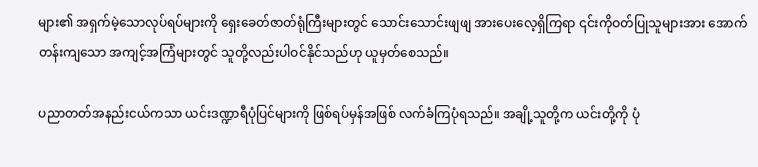များ၏ အရှက်မဲ့သောလုပ်ရပ်များကို ရှေးခေတ်ဇာတ်ရုံကြီးများတွင် သောင်းသောင်းဖျဖျ အားပေးလေ့ရှိကြရာ ၎င်းကိုဝတ်ပြုသူများအား အောက်တန်းကျသော အကျင့်အကြံများတွင် သူတို့လည်းပါဝင်နိုင်သည်ဟု ယူမှတ်စေသည်။

ပညာတတ်အနည်းငယ်ကသာ ယင်းဒဏ္ဍာရီပုံပြင်များကို ဖြစ်ရပ်မှန်အဖြစ် လက်ခံကြပုံရသည်။ အချို့သူတို့က ယင်းတို့ကို ပုံ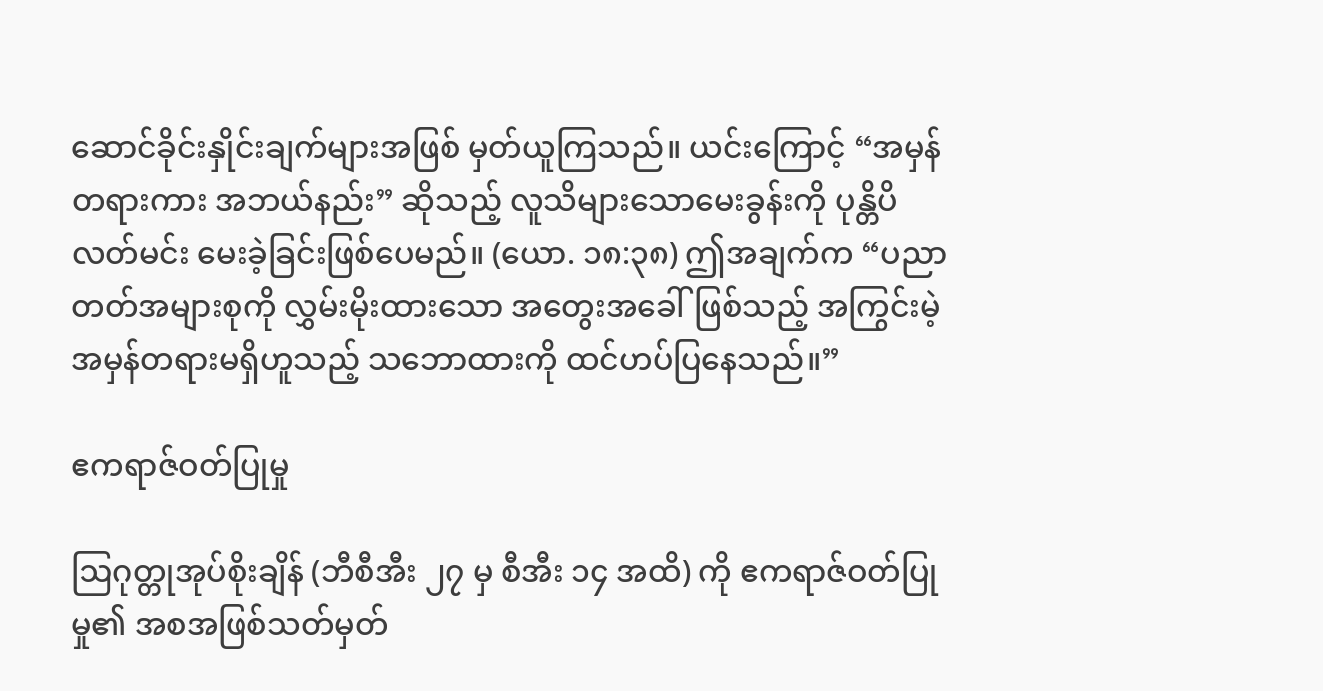ဆောင်ခိုင်းနှိုင်းချက်များအဖြစ် မှတ်ယူကြသည်။ ယင်းကြောင့် “အမှန်တရားကား အဘယ်နည်း” ဆိုသည့် လူသိများသောမေးခွန်းကို ပုန္တိပိလတ်မင်း မေးခဲ့ခြင်းဖြစ်ပေမည်။ (ယော. ၁၈:၃၈) ဤအချက်က “ပညာတတ်အများစုကို လွှမ်းမိုးထားသော အတွေးအခေါ်ဖြစ်သည့် အကြွင်းမဲ့အမှန်တရားမရှိဟူသည့် သဘောထားကို ထင်ဟပ်ပြနေသည်။”

ဧကရာဇ်ဝတ်ပြုမှု

ဩဂုတ္တုအုပ်စိုးချိန် (ဘီစီအီး ၂၇ မှ စီအီး ၁၄ အထိ) ကို ဧကရာဇ်ဝတ်ပြုမှု၏ အစအဖြစ်သတ်မှတ်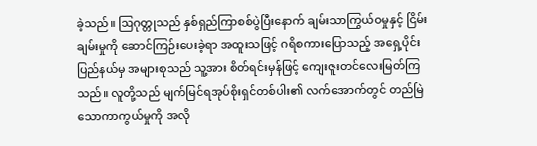ခဲ့သည်။ ဩဂုတ္တုသည် နှစ်ရှည်ကြာစစ်ပွဲပြီးနောက် ချမ်းသာကြွယ်ဝမှုနှင့် ငြိမ်းချမ်းမှုကို ဆောင်ကြဉ်းပေးခဲ့ရာ အထူးသဖြင့် ဂရိစကားပြောသည့် အရှေ့ပိုင်းပြည်နယ်မှ အများစုသည် သူ့အား စိတ်ရင်းမှန်ဖြင့် ကျေးဇူးတင်လေးမြတ်ကြသည်။ လူတို့သည် မျက်မြင်ရအုပ်စိုးရှင်တစ်ပါး၏ လက်အောက်တွင် တည်မြဲသောကာကွယ်မှုကို အလို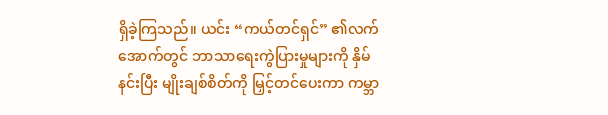ရှိခဲ့ကြသည်။ ယင်း “ကယ်တင်ရှင်” ၏လက်အောက်တွင် ဘာသာရေးကွဲပြားမှုများကို နှိမ်နင်းပြီး မျိုးချစ်စိတ်ကို မြှင့်တင်ပေးကာ ကမ္ဘာ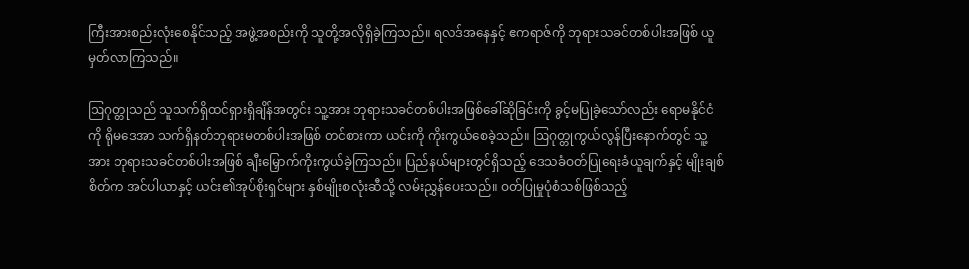ကြီးအားစည်းလုံးစေနိုင်သည့် အဖွဲ့အစည်းကို သူတို့အလိုရှိခဲ့ကြသည်။ ရလဒ်အနေနှင့် ဧကရာဇ်ကို ဘုရားသခင်တစ်ပါးအဖြစ် ယူမှတ်လာကြသည်။

ဩဂုတ္တုသည် သူသက်ရှိထင်ရှားရှိချိန်အတွင်း သူ့အား ဘုရားသခင်တစ်ပါးအဖြစ်ခေါ်ဆိုခြင်းကို ခွင့်မပြုခဲ့သော်လည်း ရောမနိုင်ငံကို ရိုမဒေအာ သက်ရှိနတ်ဘုရားမတစ်ပါးအဖြစ် တင်စားကာ ယင်းကို ကိုးကွယ်စေခဲ့သည်။ ဩဂုတ္တုကွယ်လွန်ပြီးနောက်တွင် သူ့အား ဘုရားသခင်တစ်ပါးအဖြစ် ချီးမြှောက်ကိုးကွယ်ခဲ့ကြသည်။ ပြည်နယ်များတွင်ရှိသည့် ဒေသခံဝတ်ပြုရေးခံယူချက်နှင့် မျိုးချစ်စိတ်က အင်ပါယာနှင့် ယင်း၏အုပ်စိုးရှင်များ နှစ်မျိုးစလုံးဆီသို့ လမ်းညွှန်ပေးသည်။ ဝတ်ပြုမှုပုံစံသစ်ဖြစ်သည့်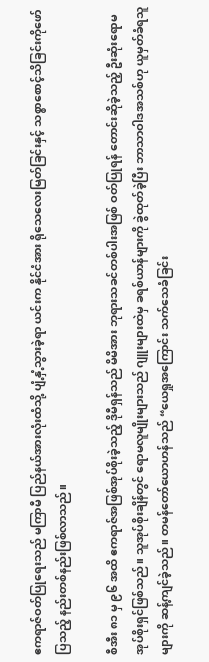ဧကရာဇ်ဝတ်ပြုရေးသည် မကြာမီ ပြည်နယ်အားလုံးထံသို့ ပျံ့နှံ့သွားခဲ့ရာ ယင်းက နိုင်ငံအား ရိုသေလေးမြတ်ခြင်းနှင့် သစ္စာစောင့်သိခြင်းကိုဖော်ပြသည့် နည်းတစ်နည်းဖြစ်လာသည်။

စီအီး ၈၁ မှ ၉၆ အထိ ဧကရာဇ်အဖြစ်အုပ်စိုးခဲ့သည့် ဒိုမီရှန်သည် မိမိအား ဘုရားသခင်တစ်ပါးအဖြစ် ဝတ်ပြုရန် တောင်းဆိုခဲ့သည့် ဦးဆုံးရောမအုပ်စိုးရှင်ဖြစ်သည်။ သူအုပ်စိုးချိန်တွင် ရောမလူမျိုးများသည် ဂျူးများထဲမှ ခရစ်ယာန်များကို ခွဲထုတ်ခဲ့ပြီး ဘာသာဝါဒအသစ်ဟု ယူမှတ်ခံရသူများကို ဆန့်ကျင်ခဲ့သည်။ တမန်တော်ယောဟန်သည် “ယေရှုအကြောင်း သက်သေခံခြင်း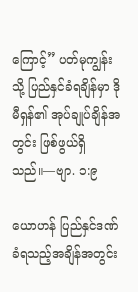ကြောင့်” ပတ်မုကျွန်းသို့ ပြည်နှင်ခံရချိန်မှာ ဒိုမီရှန်၏ အုပ်ချုပ်ချိန်အတွင်း ဖြစ်ဖွယ်ရှိသည်။—ဗျာ. ၁:၉

ယောဟန် ပြည်နှင်ဒဏ်ခံရသည့်အချိန်အတွင်း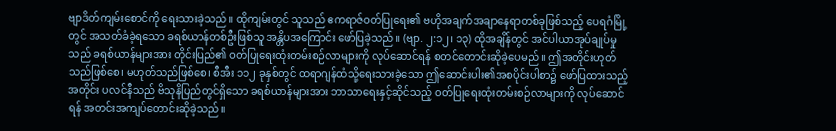ဗျာဒိတ်ကျမ်းစောင်ကို ရေးသားခဲ့သည်။ ထိုကျမ်းတွင် သူသည် ဧကရာဇ်ဝတ်ပြုရေး၏ ဗဟိုအချက်အချာနေရာတစ်ခုဖြစ်သည့် ပေရဂံမြို့တွင် အသတ်ခံခဲ့ရသော ခရစ်ယာန်တစ်ဦးဖြစ်သူ အန္တိပအကြောင်း ဖော်ပြခဲ့သည်။ (ဗျာ. ၂:၁၂၊ ၁၃) ထိုအချိန်တွင် အင်ပါယာအုပ်ချုပ်မှုသည် ခရစ်ယာန်များအား တိုင်းပြည်၏ ဝတ်ပြုရေးထုံးတမ်းစဉ်လာများကို လုပ်ဆောင်ရန် စတင်တောင်းဆိုခဲ့ပေမည်။ ဤအတိုင်းဟုတ်သည်ဖြစ်စေ၊ မဟုတ်သည်ဖြစ်စေ၊ စီအီး ၁၁၂ ခုနှစ်တွင် ထရာဂျန်ထံသို့ရေးသားခဲ့သော ဤဆောင်းပါး၏အစပိုင်းပါစာ၌ ဖော်ပြထားသည့်အတိုင်း ပလင်နီသည် ဗိသုနိပြည်တွင်ရှိသော ခရစ်ယာန်များအား ဘာသာရေးနှင့်ဆိုင်သည့် ဝတ်ပြုရေးထုံးတမ်းစဉ်လာများကို လုပ်ဆောင်ရန် အတင်းအကျပ်တောင်းဆိုခဲ့သည်။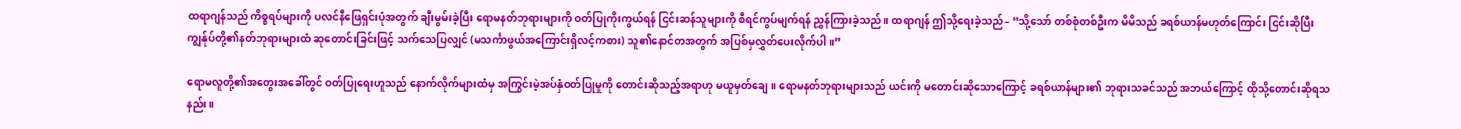ထရာဂျန်သည် ကိစ္စရပ်များကို ပလင်နီဖြေရှင်းပုံအတွက် ချီးမွမ်းခဲ့ပြီး ရောမနတ်ဘုရားများကို ဝတ်ပြုကိုးကွယ်ရန် ငြင်းဆန်သူများကို စီရင်ကွပ်မျက်ရန် ညွှန်ကြားခဲ့သည်။ ထရာဂျန် ဤသို့ရေးခဲ့သည်– “သို့သော် တစ်စုံတစ်ဦးက မိမိသည် ခရစ်ယာန်မဟုတ်ကြောင်း ငြင်းဆိုပြီး ကျွန်ုပ်တို့၏နတ်ဘုရားများထံ ဆုတောင်းခြင်းဖြင့် သက်သေပြလျှင် (မသင်္ကာဖွယ်အကြောင်းရှိလင့်ကစား) သူ၏နောင်တအတွက် အပြစ်မှလွှတ်ပေးလိုက်ပါ။”

ရောမလူတို့၏အတွေးအခေါ်တွင် ဝတ်ပြုရေးဟူသည် နောက်လိုက်များထံမှ အကြွင်းမဲ့အပ်နှံဝတ်ပြုမှုကို တောင်းဆိုသည့်အရာဟု မယူမှတ်ချေ။ ရောမနတ်ဘုရားများသည် ယင်းကို မတောင်းဆိုသောကြောင့် ခရစ်ယာန်များ၏ ဘုရားသခင်သည် အဘယ်ကြောင့် ထိုသို့တောင်းဆိုရသနည်း။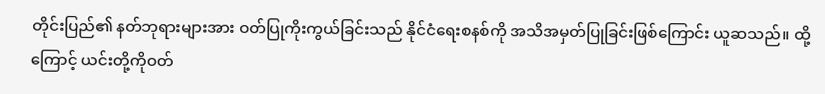တိုင်းပြည်၏ နတ်ဘုရားများအား ဝတ်ပြုကိုးကွယ်ခြင်းသည် နိုင်ငံရေးစနစ်ကို အသိအမှတ်ပြုခြင်းဖြစ်ကြောင်း ယူဆသည်။ ထို့ကြောင့် ယင်းတို့ကိုဝတ်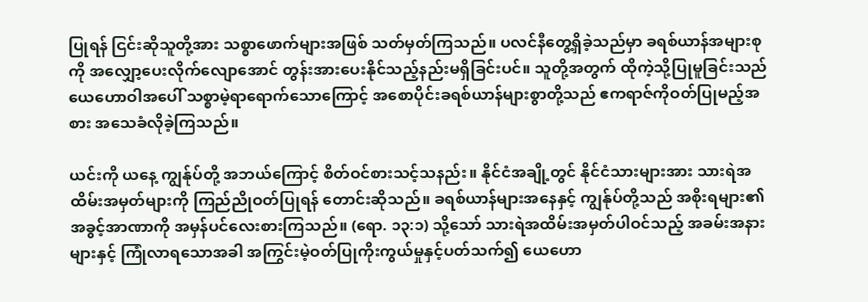ပြုရန် ငြင်းဆိုသူတို့အား သစ္စာဖောက်များအဖြစ် သတ်မှတ်ကြသည်။ ပလင်နီတွေ့ရှိခဲ့သည်မှာ ခရစ်ယာန်အများစုကို အလျှော့ပေးလိုက်လျောအောင် တွန်းအားပေးနိုင်သည့်နည်းမရှိခြင်းပင်။ သူတို့အတွက် ထိုကဲ့သို့ပြုမူခြင်းသည် ယေဟောဝါအပေါ် သစ္စာမဲ့ရာရောက်သောကြောင့် အစောပိုင်းခရစ်ယာန်များစွာတို့သည် ဧကရာဇ်ကိုဝတ်ပြုမည့်အစား အသေခံလိုခဲ့ကြသည်။

ယင်းကို ယနေ့ ကျွန်ုပ်တို့ အဘယ်ကြောင့် စိတ်ဝင်စားသင့်သနည်း။ နိုင်ငံအချို့တွင် နိုင်ငံသားများအား သားရဲအထိမ်းအမှတ်များကို ကြည်ညိုဝတ်ပြုရန် တောင်းဆိုသည်။ ခရစ်ယာန်များအနေနှင့် ကျွန်ုပ်တို့သည် အစိုးရများ၏အခွင့်အာဏာကို အမှန်ပင်လေးစားကြသည်။ (ရော. ၁၃:၁) သို့သော် သားရဲအထိမ်းအမှတ်ပါဝင်သည့် အခမ်းအနားများနှင့် ကြုံလာရသောအခါ အကြွင်းမဲ့ဝတ်ပြုကိုးကွယ်မှုနှင့်ပတ်သက်၍ ယေဟော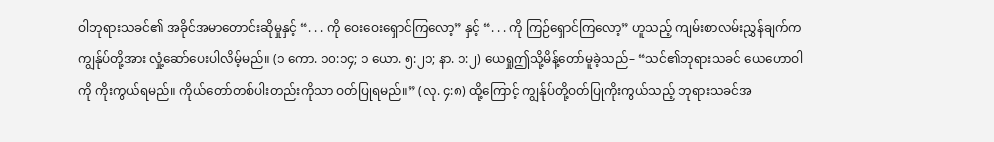ဝါဘုရားသခင်၏ အခိုင်အမာတောင်းဆိုမှုနှင့် “. . . ကို ဝေးဝေးရှောင်ကြလော့” နှင့် “. . . ကို ကြဉ်ရှောင်ကြလော့” ဟူသည့် ကျမ်းစာလမ်းညွှန်ချက်က ကျွန်ုပ်တို့အား လှုံ့ဆော်ပေးပါလိမ့်မည်။ (၁ ကော. ၁၀:၁၄; ၁ ယော. ၅:၂၁; နာ. ၁:၂) ယေရှုဤသို့မိန့်တော်မူခဲ့သည်– “သင်၏ဘုရားသခင် ယေဟောဝါကို ကိုးကွယ်ရမည်။ ကိုယ်တော်တစ်ပါးတည်းကိုသာ ဝတ်ပြုရမည်။” (လု. ၄:၈) ထို့ကြောင့် ကျွန်ုပ်တို့ဝတ်ပြုကိုးကွယ်သည့် ဘုရားသခင်အ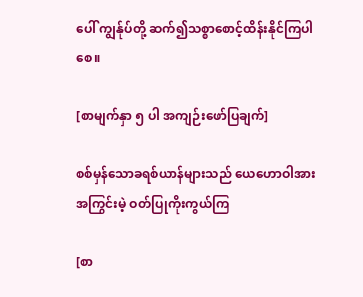ပေါ် ကျွန်ုပ်တို့ ဆက်၍သစ္စာစောင့်ထိန်းနိုင်ကြပါစေ။

[စာမျက်နှာ ၅ ပါ အကျဉ်းဖော်ပြချက်]

စစ်မှန်သောခရစ်ယာန်များသည် ယေဟောဝါအား အကြွင်းမဲ့ ဝတ်ပြုကိုးကွယ်ကြ

[စာ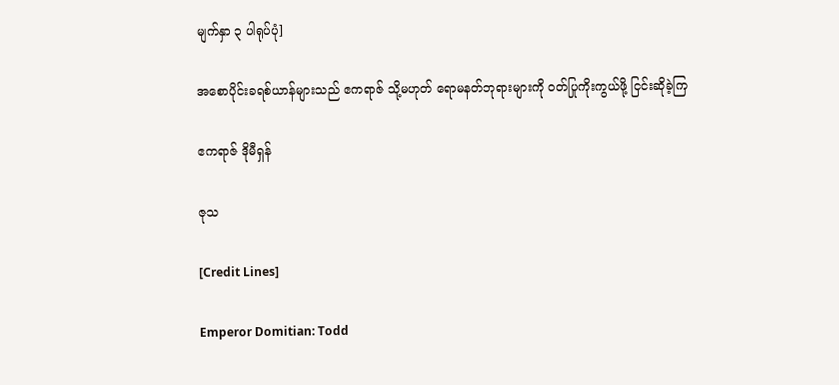မျက်နှာ ၃ ပါရုပ်ပုံ]

အစောပိုင်းခရစ်ယာန်များသည် ဧကရာဇ် သို့မဟုတ် ရောမနတ်ဘုရားများကို ဝတ်ပြုကိုးကွယ်ဖို့ ငြင်းဆိုခဲ့ကြ

ဧကရာဇ် ဒိုမီရှန်

ဇုသ

[Credit Lines]

Emperor Domitian: Todd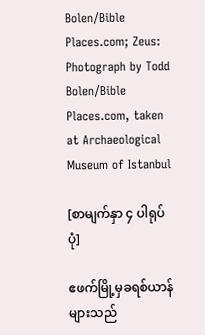Bolen/Bible Places.com; Zeus: Photograph by Todd Bolen/Bible Places.com, taken at Archaeological Museum of Istanbul

[စာမျက်နှာ ၄ ပါရုပ်ပုံ]

ဧဖက်မြို့မှခရစ်ယာန်များသည်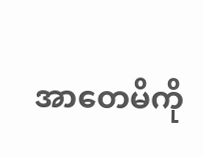အာတေမိကို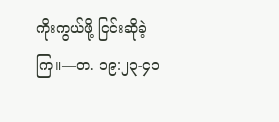ကိုးကွယ်ဖို့ ငြင်းဆိုခဲ့ကြ။—တ. ၁၉:၂၃-၄၁